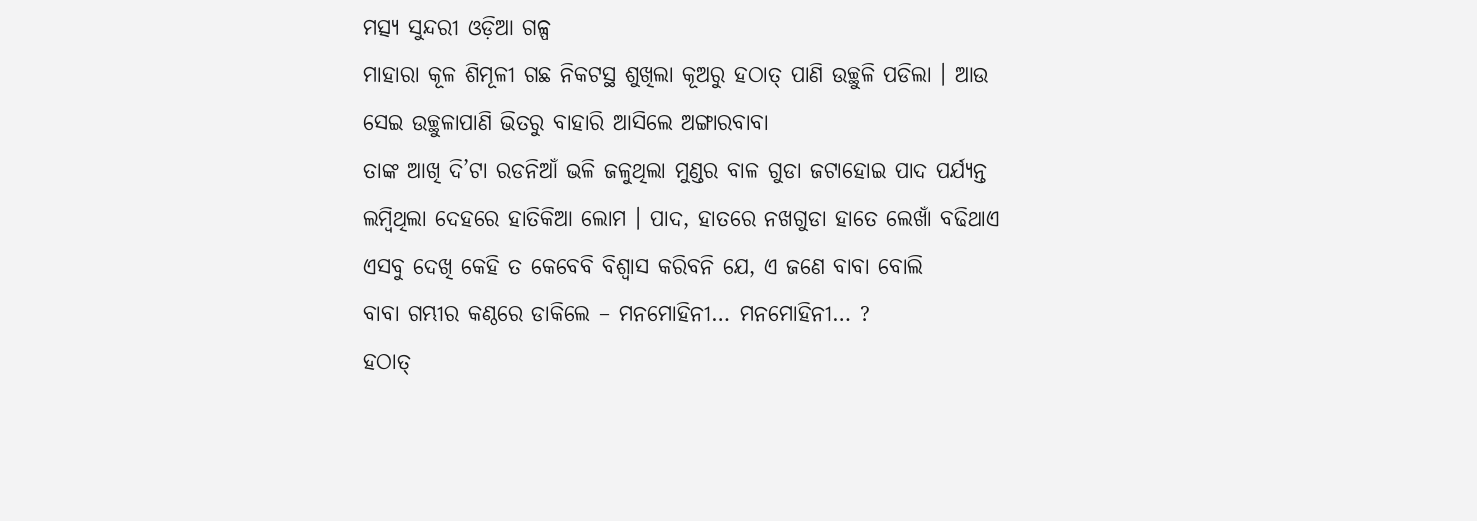ମତ୍ସ୍ୟ ସୁନ୍ଦରୀ ଓଡ଼ିଆ ଗଳ୍ପ
ମାହାରା କୂଳ ଶିମୂଳୀ ଗଛ ନିକଟସ୍ଥ ଶୁଖିଲା କୂଅରୁ ହଠାତ୍ ପାଣି ଉଚ୍ଛୁଳି ପଡିଲା । ଆଉ ସେଇ ଉଚ୍ଛୁଳାପାଣି ଭିତରୁ ବାହାରି ଆସିଲେ ଅଙ୍ଗାରବାବା
ତାଙ୍କ ଆଖି ଦି’ଟା ରଡନିଆଁ ଭଳି ଜଳୁଥିଲା ମୁଣ୍ଡର ବାଳ ଗୁଡା ଜଟାହୋଇ ପାଦ ପର୍ଯ୍ୟନ୍ତ ଲମ୍ବିଥିଲା ଦେହରେ ହାତିକିଆ ଲୋମ । ପାଦ, ହାତରେ ନଖଗୁଡା ହାତେ ଲେଖାଁ ବଢିଥାଏ
ଏସବୁ ଦେଖି କେହି ତ କେବେବି ବିଶ୍ୱାସ କରିବନି ଯେ, ଏ ଜଣେ ବାବା ବୋଲି
ବାବା ଗମ୍ଭୀର କଣ୍ଠରେ ଡାକିଲେ – ମନମୋହିନୀ… ମନମୋହିନୀ… ?
ହଠାତ୍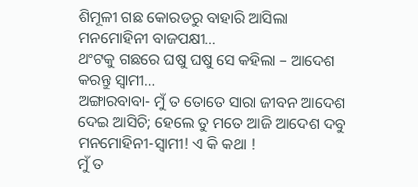ଶିମୂଳୀ ଗଛ କୋରଡରୁ ବାହାରି ଆସିଲା ମନମୋହିନୀ ବାଜପକ୍ଷୀ…
ଥଂଟକୁ ଗଛରେ ଘଷୁ ଘଷୁ ସେ କହିଲା – ଆଦେଶ କରନ୍ତୁ ସ୍ୱାମୀ…
ଅଙ୍ଗାରବାବା- ମୁଁ ତ ତୋତେ ସାରା ଜୀବନ ଆଦେଶ ଦେଇ ଆସିଚି; ହେଲେ ତୁ ମତେ ଆଜି ଆଦେଶ ଦବୁ
ମନମୋହିନୀ-ସ୍ୱାମୀ! ଏ କି କଥା !
ମୁଁ ତ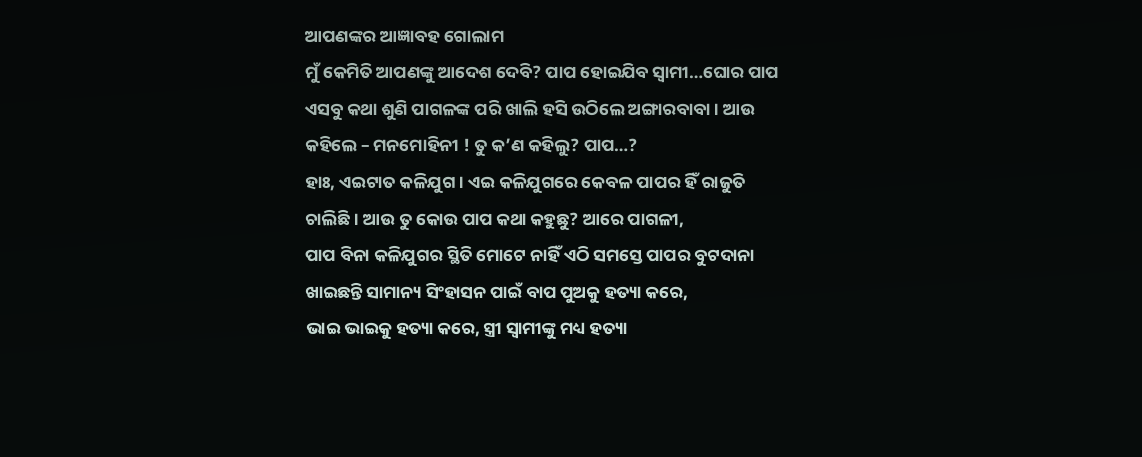ଆପଣଙ୍କର ଆଜ୍ଞାବହ ଗୋଲାମ
ମୁଁ କେମିତି ଆପଣଙ୍କୁ ଆଦେଶ ଦେବି? ପାପ ହୋଇଯିବ ସ୍ୱାମୀ…ଘୋର ପାପ
ଏସବୁ କଥା ଶୁଣି ପାଗଳଙ୍କ ପରି ଖାଲି ହସି ଉଠିଲେ ଅଙ୍ଗାରବାବା । ଆଉ କହିଲେ – ମନମୋହିନୀ ! ତୁ କ’ଣ କହିଲୁ? ପାପ…?
ହାଃ, ଏଇଟାତ କଳିଯୁଗ । ଏଇ କଳିଯୁଗରେ କେବଳ ପାପର ହିଁ ରାଜୁତି ଚାଲିଛି । ଆଉ ତୁ କୋଉ ପାପ କଥା କହୁଛୁ? ଆରେ ପାଗଳୀ,
ପାପ ବିନା କଳିଯୁଗର ସ୍ଥିତି ମୋଟେ ନାହିଁ ଏଠି ସମସ୍ତେ ପାପର ବୁଟଦାନା ଖାଇଛନ୍ତି ସାମାନ୍ୟ ସିଂହାସନ ପାଇଁ ବାପ ପୁଅକୁ ହତ୍ୟା କରେ,
ଭାଇ ଭାଇକୁ ହତ୍ୟା କରେ, ସ୍ତ୍ରୀ ସ୍ୱାମୀଙ୍କୁ ମଧ୍ୟ ହତ୍ୟା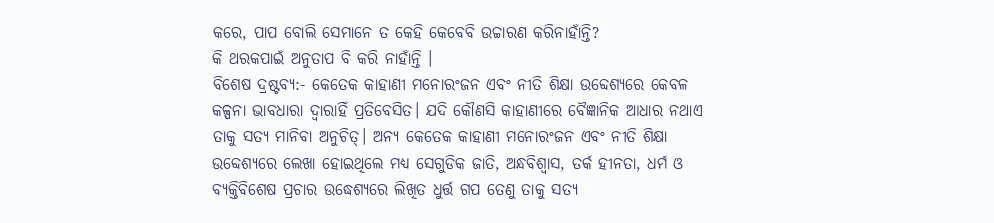କରେ, ପାପ ବୋଲି ସେମାନେ ତ କେହି କେବେବି ଉଚ୍ଚାରଣ କରିନାହାଁନ୍ତି?
କି ଥରକପାଇଁ ଅନୁତାପ ବି କରି ନାହାଁନ୍ତି ।
ବିଶେଷ ଦ୍ରଷ୍ଟବ୍ୟ:- କେତେକ କାହାଣୀ ମନୋରଂଜନ ଏବଂ ନୀତି ଶିକ୍ଷା ଉବ୍ଦେଶ୍ୟରେ କେବଳ କଳ୍ପନା ଭାବଧାରା ଦ୍ୱାରାହିଁ ପ୍ରତିବେସିତ। ଯଦି କୌଣସି କାହାଣୀରେ ବୈଜ୍ଞାନିକ ଆଧାର ନଥାଏ ତାକୁ ସତ୍ୟ ମାନିବା ଅନୁଚିତ୍। ଅନ୍ୟ କେତେକ କାହାଣୀ ମନୋରଂଜନ ଏବଂ ନୀତି ଶିକ୍ଷା ଉବ୍ଦେଶ୍ୟରେ ଲେଖା ହୋଇଥିଲେ ମଧ୍ୟ ସେଗୁଡିକ ଜାତି, ଅନ୍ଧବିଶ୍ୱାସ, ତର୍କ ହୀନତା, ଧର୍ମ ଓ ବ୍ୟକ୍ତିବିଶେଷ ପ୍ରଚାର ଉଦ୍ଧେଶ୍ୟରେ ଲିଖିତ ଧୁର୍ତ୍ତ ଗପ ତେଣୁ ତାକୁ ସତ୍ୟ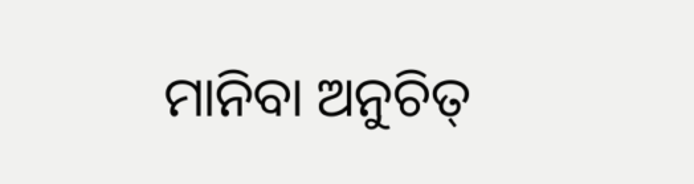ମାନିବା ଅନୁଚିତ୍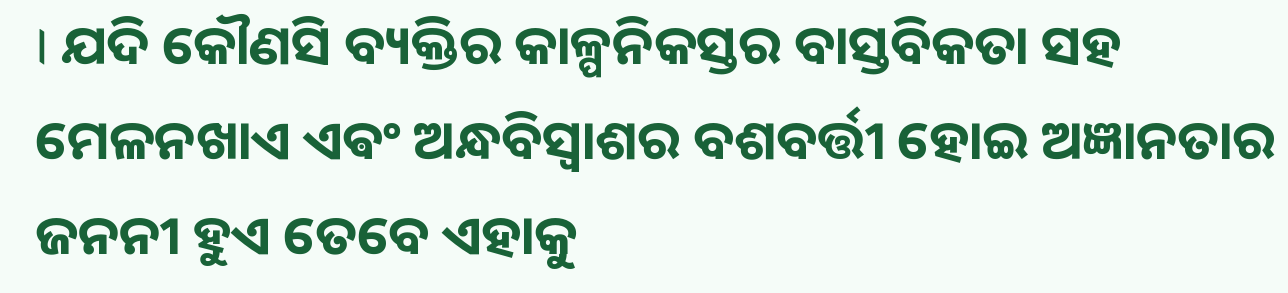। ଯଦି କୌଣସି ବ୍ୟକ୍ତିର କାଳ୍ପନିକସ୍ତର ବାସ୍ତବିକତା ସହ ମେଳନଖାଏ ଏଵଂ ଅନ୍ଧବିସ୍ଵାଶର ବଶବର୍ତ୍ତୀ ହୋଇ ଅଜ୍ଞାନତାର ଜନନୀ ହୁଏ ତେବେ ଏହାକୁ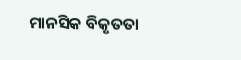ମାନସିକ ବିକୃତତା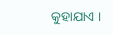କୁହାଯାଏ ।